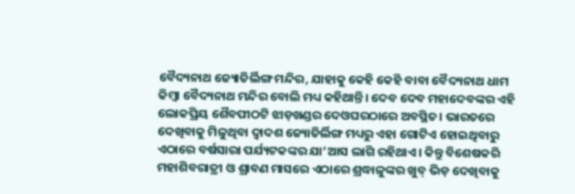ବୈଦ୍ୟନାଥ ଜ୍ୟୋତିର୍ଲିଙ୍ଗ ମନ୍ଦିର, ଯାହାକୁ କେହି କେହି ବାବା ବୈଦ୍ୟନାଥ ଧାମ କିମ୍ବା ବୈଦ୍ୟନାଥ ମନ୍ଦିର ବୋଲି ମଧ୍ୟ କହିଥାନ୍ତି। ଦେବ ଦେବ ମହାଦେବଙ୍କର ଏହି ଲୋକପ୍ରିୟ ଶୈବପୀଠଟି ଝାଡ଼ଖଣ୍ଡର ଦେଓଘରଠାରେ ଅବସ୍ଥିତ। ଭାରତରେ ଦେଖିବାକୁ ମିଳୁଥିବା ଦ୍ୱାଦଶ ଜ୍ୟୋତିର୍ଲିଙ୍ଗ ମଧ୍ୟରୁ ଏହା ଗୋଟିଏ ହୋଇଥିବାରୁ ଏଠାରେ ବର୍ଷସାରା ପର୍ଯ୍ୟଟକଙ୍କର ଯା’ଆସ ଲାଗି ରହିଥାଏ। କିନ୍ତୁ ବିଶେଷକରି ମହାଶିବରାତ୍ରୀ ଓ ଶ୍ରାବଣ ମାସରେ ଏଠାରେ ଶ୍ରଦ୍ଧାଳୁଙ୍କର ଖୁବ୍ ଭିଡ଼ ଦେଖିବାକୁ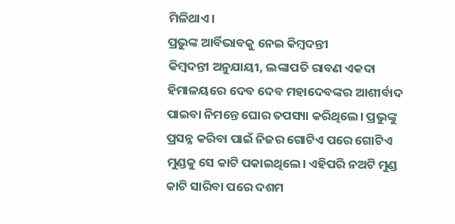ମିଳିଥାଏ।
ପ୍ରଭୁଙ୍କ ଆର୍ବିଭାବକୁ ନେଇ କିମ୍ବଦନ୍ତୀ
କିମ୍ବଦନ୍ତୀ ଅନୁଯାୟୀ, ଲଙ୍କାପତି ରାବଣ ଏକଦା ହିମାଳୟରେ ଦେବ ଦେବ ମହାଦେବଙ୍କର ଆଶୀର୍ବାଦ ପାଇବା ନିମନ୍ତେ ଘୋର ତପସ୍ୟା କରିଥିଲେ। ପ୍ରଭୁଙ୍କୁ ପ୍ରସନ୍ନ କରିବା ପାଇଁ ନିଜର ଗୋଟିଏ ପରେ ଗୋଟିଏ ମୁଣ୍ଡକୁ ସେ କାଟି ପକାଇଥିଲେ। ଏହିପରି ନଅଟି ମୁଣ୍ଡ କାଟି ସାରିବା ପରେ ଦଶମ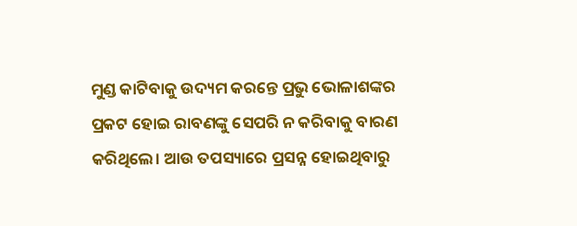ମୁଣ୍ଡ କାଟିବାକୁ ଉଦ୍ୟମ କରନ୍ତେ ପ୍ରଭୁ ଭୋଳାଶଙ୍କର ପ୍ରକଟ ହୋଇ ରାବଣଙ୍କୁ ସେପରି ନ କରିବାକୁ ବାରଣ କରିଥିଲେ। ଆଉ ତପସ୍ୟାରେ ପ୍ରସନ୍ନ ହୋଇଥିବାରୁ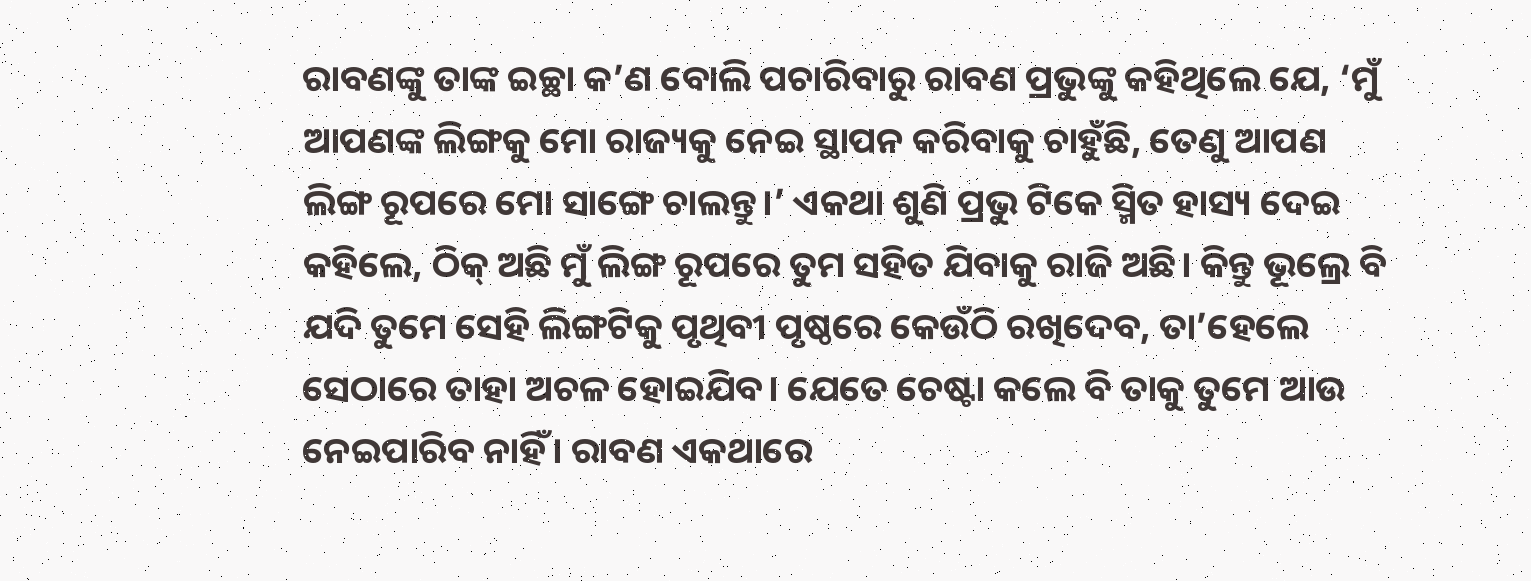ରାବଣଙ୍କୁ ତାଙ୍କ ଇଚ୍ଛା କ’ଣ ବୋଲି ପଚାରିବାରୁ ରାବଣ ପ୍ରଭୁଙ୍କୁ କହିଥିଲେ ଯେ, ‘ମୁଁ ଆପଣଙ୍କ ଲିଙ୍ଗକୁ ମୋ ରାଜ୍ୟକୁ ନେଇ ସ୍ଥାପନ କରିବାକୁ ଚାହୁଁଛି, ତେଣୁ ଆପଣ ଲିଙ୍ଗ ରୂପରେ ମୋ ସାଙ୍ଗେ ଚାଲନ୍ତୁ।’ ଏକଥା ଶୁଣି ପ୍ରଭୁ ଟିକେ ସ୍ମିତ ହାସ୍ୟ ଦେଇ କହିଲେ, ଠିକ୍ ଅଛି ମୁଁ ଲିଙ୍ଗ ରୂପରେ ତୁମ ସହିତ ଯିବାକୁ ରାଜି ଅଛି। କିନ୍ତୁ ଭୂଲ୍ରେ ବି ଯଦି ତୁମେ ସେହି ଲିଙ୍ଗଟିକୁ ପୃଥିବୀ ପୃଷ୍ଠରେ କେଉଁଠି ରଖିଦେବ, ତା’ହେଲେ ସେଠାରେ ତାହା ଅଚଳ ହୋଇଯିବ। ଯେତେ ଚେଷ୍ଟା କଲେ ବି ତାକୁ ତୁମେ ଆଉ ନେଇପାରିବ ନାହିଁ। ରାବଣ ଏକଥାରେ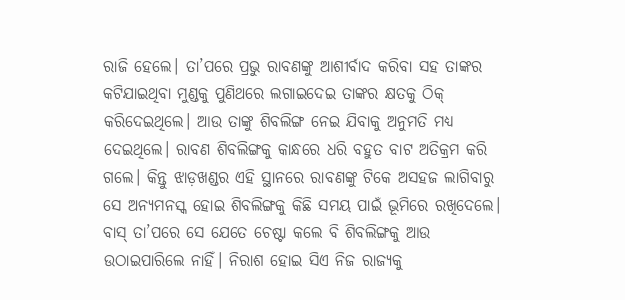ରାଜି ହେଲେ। ତା’ପରେ ପ୍ରଭୁ ରାବଣଙ୍କୁ ଆଶୀର୍ବାଦ କରିବା ସହ ତାଙ୍କର କଟିଯାଇଥିବା ମୁଣ୍ଡକୁ ପୁଣିଥରେ ଲଗାଇଦେଇ ତାଙ୍କର କ୍ଷତକୁ ଠିକ୍ କରିଦେଇଥିଲେ। ଆଉ ତାଙ୍କୁ ଶିବଲିଙ୍ଗ ନେଇ ଯିବାକୁ ଅନୁମତି ମଧ୍ୟ ଦେଇଥିଲେ। ରାବଣ ଶିବଲିଙ୍ଗକୁ କାନ୍ଧରେ ଧରି ବହୁତ ବାଟ ଅତିକ୍ରମ କରି ଗଲେ। କିନ୍ତୁ ଝାଡ଼ଖଣ୍ଡର ଏହି ସ୍ଥାନରେ ରାବଣଙ୍କୁ ଟିକେ ଅସହଜ ଲାଗିବାରୁ ସେ ଅନ୍ୟମନସ୍କ ହୋଇ ଶିବଲିଙ୍ଗକୁ କିଛି ସମୟ ପାଇଁ ଭୂମିରେ ରଖିଦେଲେ। ବାସ୍ ତା’ପରେ ସେ ଯେତେ ଚେଷ୍ଟା କଲେ ବି ଶିବଲିଙ୍ଗକୁ ଆଉ ଉଠାଇପାରିଲେ ନାହିଁ। ନିରାଶ ହୋଇ ସିଏ ନିଜ ରାଜ୍ୟକୁ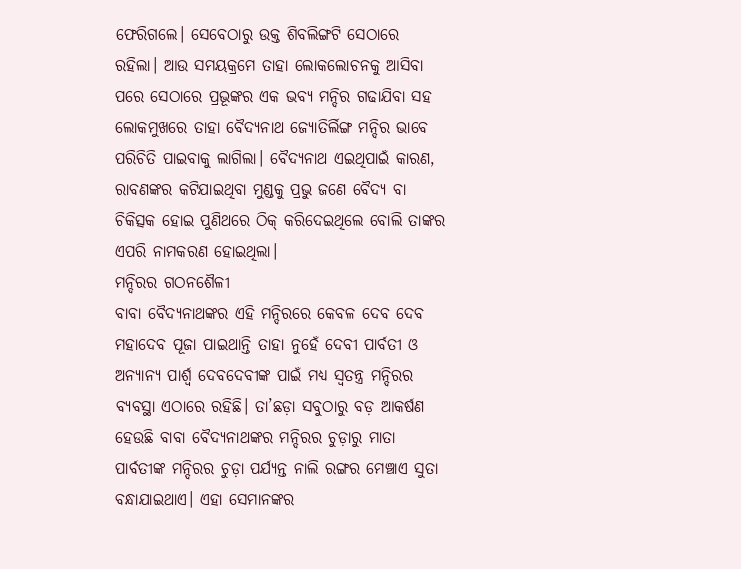ଫେରିଗଲେ। ସେବେଠାରୁ ଉକ୍ତ ଶିବଲିଙ୍ଗଟି ସେଠାରେ ରହିଲା। ଆଉ ସମୟକ୍ରମେ ତାହା ଲୋକଲୋଚନକୁ ଆସିବା ପରେ ସେଠାରେ ପ୍ରଭୂଙ୍କର ଏକ ଭବ୍ୟ ମନ୍ଦିର ଗଢାଯିବା ସହ ଲୋକମୁଖରେ ତାହା ବୈଦ୍ୟନାଥ ଜ୍ୟୋତିର୍ଲିଙ୍ଗ ମନ୍ଦିର ଭାବେ ପରିଚିତି ପାଇବାକୁ ଲାଗିଲା। ବୈଦ୍ୟନାଥ ଏଇଥିପାଇଁ କାରଣ, ରାବଣଙ୍କର କଟିଯାଇଥିବା ମୁଣ୍ଡକୁ ପ୍ରଭୁ ଜଣେ ବୈଦ୍ୟ ବା ଚିକିତ୍ସକ ହୋଇ ପୁଣିଥରେ ଠିକ୍ କରିଦେଇଥିଲେ ବୋଲି ତାଙ୍କର ଏପରି ନାମକରଣ ହୋଇଥିଲା।
ମନ୍ଦିରର ଗଠନଶୈଳୀ
ବାବା ବୈଦ୍ୟନାଥଙ୍କର ଏହି ମନ୍ଦିରରେ କେବଳ ଦେବ ଦେବ ମହାଦେବ ପୂଜା ପାଇଥାନ୍ତି ତାହା ନୁହେଁ ଦେବୀ ପାର୍ବତୀ ଓ ଅନ୍ୟାନ୍ୟ ପାର୍ଶ୍ୱ ଦେବଦେବୀଙ୍କ ପାଇଁ ମଧ୍ୟ ସ୍ବତନ୍ତ୍ର ମନ୍ଦିରର ବ୍ୟବସ୍ଥା ଏଠାରେ ରହିଛି। ତା’ଛଡ଼ା ସବୁଠାରୁ ବଡ଼ ଆକର୍ଷଣ ହେଉଛି ବାବା ବୈଦ୍ୟନାଥଙ୍କର ମନ୍ଦିରର ଚୁଡ଼ାରୁ ମାତା ପାର୍ବତୀଙ୍କ ମନ୍ଦିରର ଚୁଡ଼ା ପର୍ଯ୍ୟନ୍ତ ନାଲି ରଙ୍ଗର ମେଞ୍ଚାଏ ସୁତା ବନ୍ଧାଯାଇଥାଏ। ଏହା ସେମାନଙ୍କର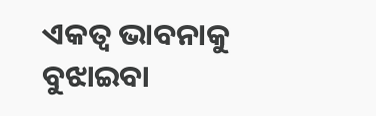ଏକତ୍ୱ ଭାବନାକୁ ବୁଝାଇବା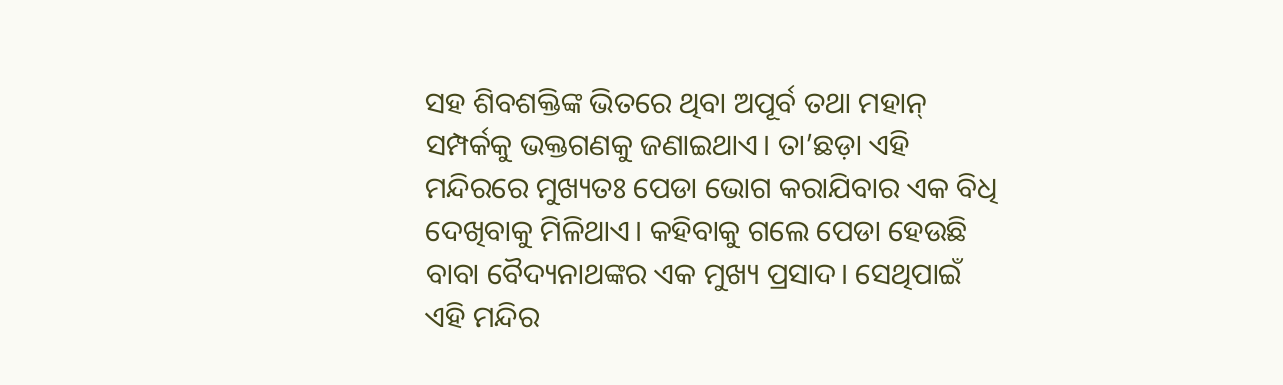ସହ ଶିବଶକ୍ତିଙ୍କ ଭିତରେ ଥିବା ଅପୂର୍ବ ତଥା ମହାନ୍ ସମ୍ପର୍କକୁ ଭକ୍ତଗଣକୁ ଜଣାଇଥାଏ। ତା’ଛଡ଼ା ଏହି ମନ୍ଦିରରେ ମୁଖ୍ୟତଃ ପେଡା ଭୋଗ କରାଯିବାର ଏକ ବିଧି ଦେଖିବାକୁ ମିଳିଥାଏ। କହିବାକୁ ଗଲେ ପେଡା ହେଉଛି ବାବା ବୈଦ୍ୟନାଥଙ୍କର ଏକ ମୁଖ୍ୟ ପ୍ରସାଦ। ସେଥିପାଇଁ ଏହି ମନ୍ଦିର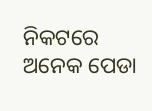ନିକଟରେ ଅନେକ ପେଡା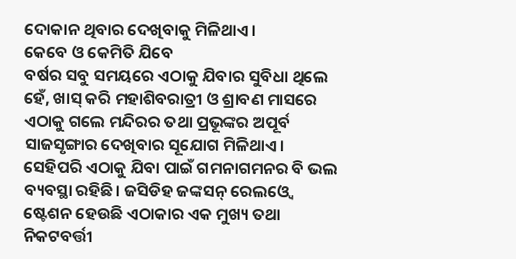ଦୋକାନ ଥିବାର ଦେଖିବାକୁ ମିଳିଥାଏ।
କେବେ ଓ କେମିତି ଯିବେ
ବର୍ଷର ସବୁ ସମୟରେ ଏଠାକୁ ଯିବାର ସୁବିଧା ଥିଲେ ହେଁ, ଖାସ୍ କରି ମହାଶିବରାତ୍ରୀ ଓ ଶ୍ରାବଣ ମାସରେ ଏଠାକୁ ଗଲେ ମନ୍ଦିରର ତଥା ପ୍ରଭୂଙ୍କର ଅପୂର୍ବ ସାଜସୃଙ୍ଗାର ଦେଖିବାର ସୂଯୋଗ ମିଳିଥାଏ। ସେହିପରି ଏଠାକୁ ଯିବା ପାଇଁ ଗମନାଗମନର ବି ଭଲ ବ୍ୟବସ୍ଥା ରହିଛି। ଜସିଡିହ ଜଙ୍କସନ୍ ରେଲଓ୍ବେ ଷ୍ଟେଶନ ହେଉଛି ଏଠାକାର ଏକ ମୁଖ୍ୟ ତଥା ନିକଟବର୍ତ୍ତୀ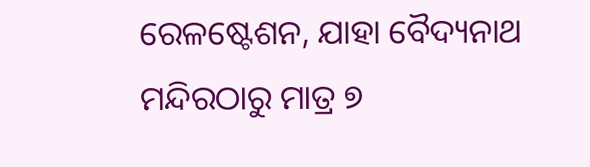ରେଳଷ୍ଟେଶନ, ଯାହା ବୈଦ୍ୟନାଥ ମନ୍ଦିରଠାରୁ ମାତ୍ର ୭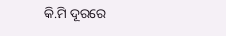କି.ମି ଦୂରରେ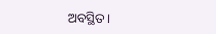ଅବସ୍ଥିତ।